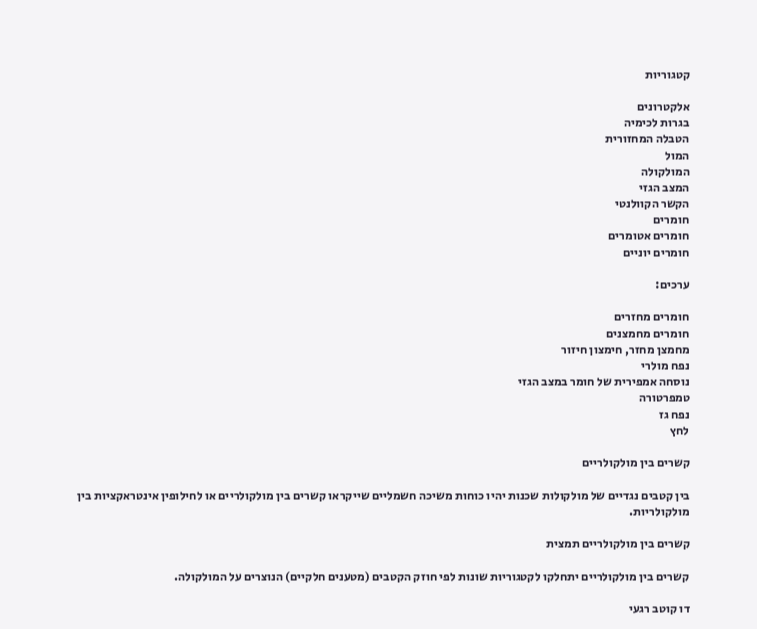קטגוריות

אלקטרונים
בגרות לכימיה
הטבלה המחזורית
המול
המולקולה
המצב הגזי
הקשר הקוולנטי
חומרים
חומרים אטומרים
חומרים יוניים

ערכים:

חומרים מחזרים
חומרים מחמצנים
מחמצן מחזר, חימצון חיזור
נפח מולרי
נוסחה אמפירית של חומר במצב הגזי
טמפרטורה
נפח גז
לחץ

קשרים בין מולקולריים

בין קטבים נגדיים של מולקולות שכנות יהיו כוחות משיכה חשמליים שייקראו קשרים בין מולקולריים או לחילופין אינטראקציות בין מולקולריות.

קשרים בין מולקולריים תמצית

קשרים בין מולקולריים יתחלקו לקטגוריות שונות לפי חוזק הקטבים (מטענים חלקיים) הנוצרים על המולקולה.

דו קוטב רגעי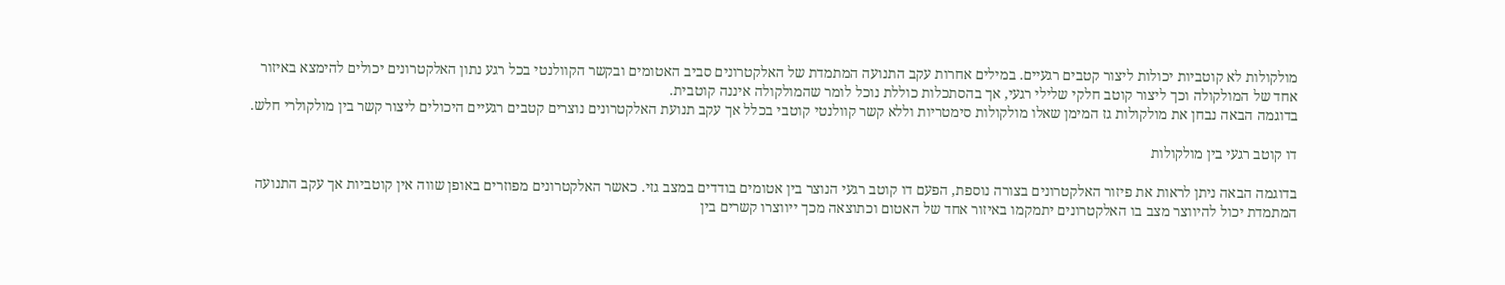מולקולות לא קוטביות יכולות ליצור קטבים רגעיים. במילים אחרות עקב התנועה המתמדת של האלקטרונים סביב האטומים ובקשר הקוולנטי בכל רגע נתון האלקטרונים יכולים להימצא באיזור אחד של המולקולה וכך ליצור קוטב חלקי שלילי רגעי, אך בהסתכלות כוללת נוכל לומר שהמולקולה איננה קוטבית.
בדוגמה הבאה נבחן את מולקולות גז המימן שאלו מולקולות סימטריות וללא קשר קוולנטי קוטבי בכלל אך עקב תנועת האלקטרונים נוצרים קטבים רגעיים היכולים ליצור קשר בין מולקולרי חלש.

דו קוטב רגעי בין מולקולות

בדוגמה הבאה ניתן לראות את פיזור האלקטרונים בצורה נוספת, הפעם דו קוטב רגעי הנוצר בין אטומים בודדים במצב גזי. כאשר האלקטרונים מפוזרים באופן שווה אין קוטביות אך עקב התנועה המתמדת יכול להיווצר מצב בו האלקטרונים יתמקמו באיזור אחד של האטום וכתוצאה מכך ייווצרו קשרים בין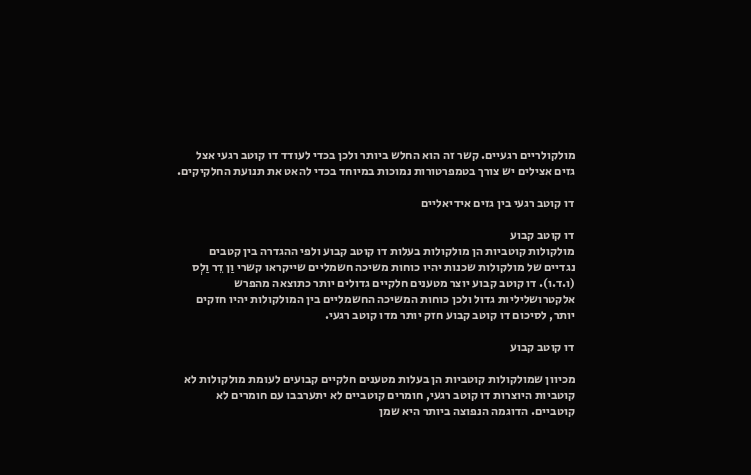מולקולריים רגעיים. קשר זה הוא החלש ביותר ולכן בכדי לעודד דו קוטב רגעי אצל גזים אצילים יש צורך בטמפרטורות נמוכות במיוחד בכדי להאט את תנועת החלקיקים.

דו קוטב רגעי בין גזים אידיאליים

דו קוטב קבוע
מולקולות קוטביות הן מולקולות בעלות דו קוטב קבוע ולפי ההגדרה בין קטבים נגדיים של מולקולות שכנות יהיו כוחות משיכה חשמליים שייקראו קשרי וַן דֵר וַלְס (ו.ד.ו). דו קוטב קבוע יוצר מטענים חלקיים גדולים יותר כתוצאה מהפרש אלקטרושליליות גדול ולכן כוחות המשיכה החשמליים בין המולקולות יהיו חזקים יותר, לסיכום דו קוטב קבוע חזק יותר מדו קוטב רגעי.

דו קוטב קבוע

מכיוון שמולקולות קוטביות הן בעלות מטענים חלקיים קבועים לעומת מולקולות לא קוטביות היוצרות דו קוטב רגעי, חומרים קוטביים לא יתערבבו עם חומרים לא קוטביים. הדוגמה הנפוצה ביותר היא שמן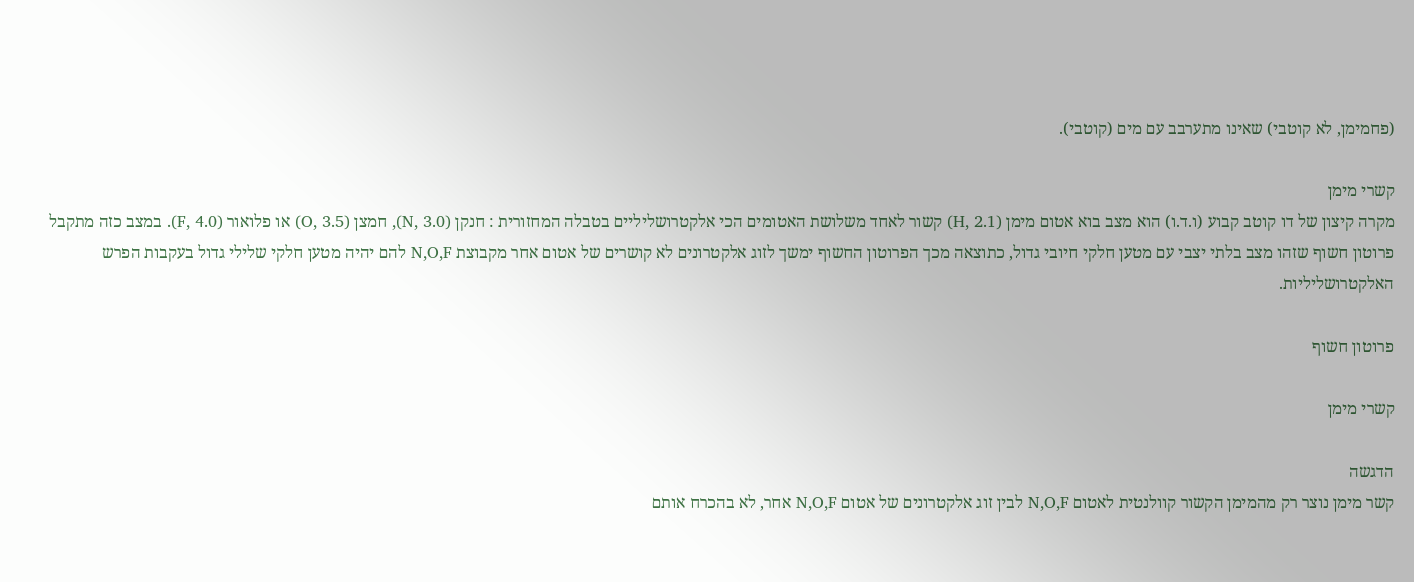(פחמימן, לא קוטבי) שאינו מתערבב עם מים (קוטבי).

קשרי מימן
מקרה קיצון של דו קוטב קבוע (ו.ד.ו) הוא מצב בוא אטום מימן (H, 2.1) קשור לאחד משלושת האטומים הכי אלקטרושליליים בטבלה המחזורית : חנקן (N, 3.0), חמצן (O, 3.5) או פלואור (F, 4.0). במצב כזה מתקבל פרוטון חשוף שזהו מצב בלתי יצבי עם מטען חלקי חיובי גדול, כתוצאה מכך הפרוטון החשוף ימשך לזוג אלקטרונים לא קושרים של אטום אחר מקבוצת N,O,F להם יהיה מטען חלקי שלילי גדול בעקבות הפרש האלקטרושליליות.

פרוטון חשוף

קשרי מימן

הדגשה
קשר מימן נוצר רק מהמימן הקשור קוולנטית לאטום N,O,F לבין זוג אלקטרונים של אטום N,O,F אחר, לא בהכרח אותם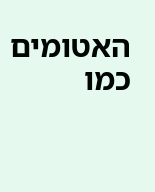האטומים כמו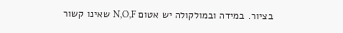בציור. במידה ובמולקולה יש אטום N,O,F שאינו קשור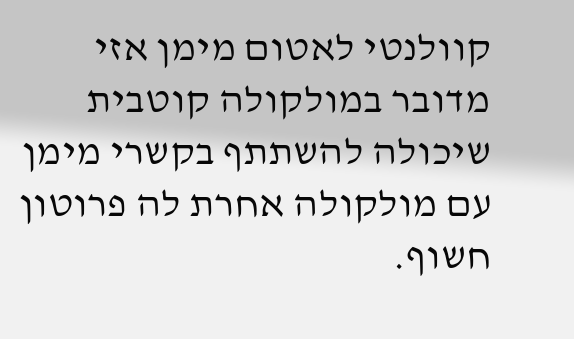קוולנטי לאטום מימן אזי מדובר במולקולה קוטבית שיכולה להשתתף בקשרי מימן עם מולקולה אחרת לה פרוטון חשוף.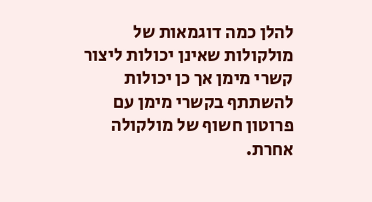להלן כמה דוגמאות של מולקולות שאינן יכולות ליצור קשרי מימן אך כן יכולות להשתתף בקשרי מימן עם פרוטון חשוף של מולקולה אחרת.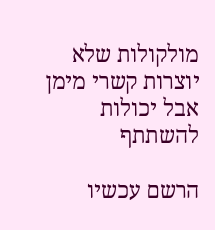מולקולות שלא יוצרות קשרי מימן אבל יכולות להשתתף

הרשם עכשיו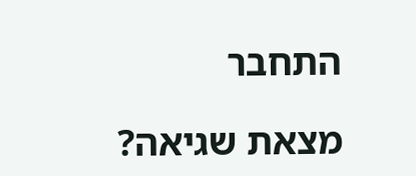התחבר

מצאת שגיאה?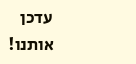עדכן אותנו!